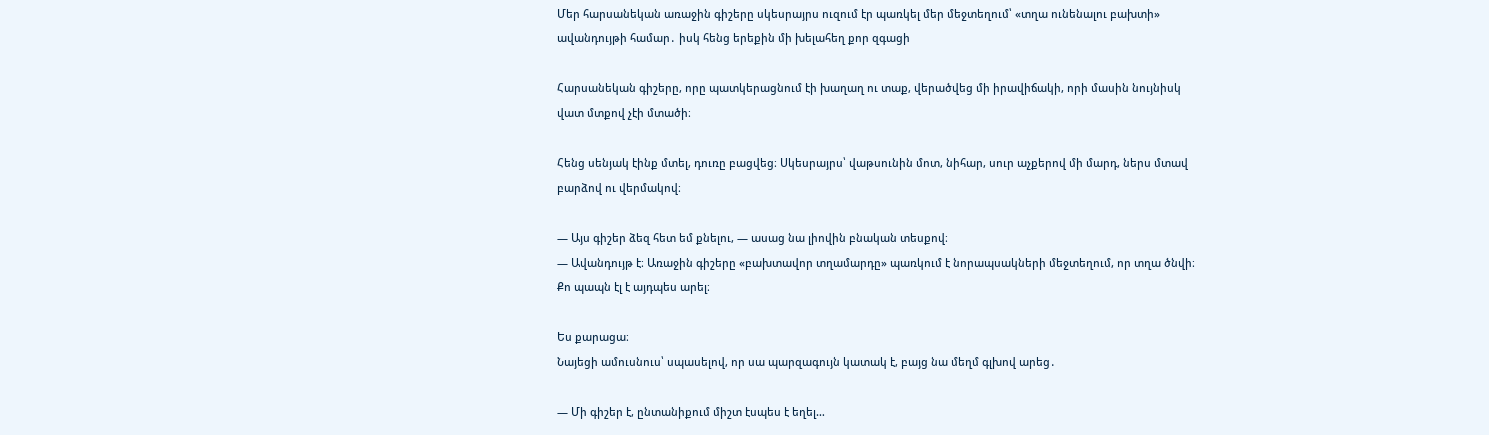Մեր հարսանեկան առաջին գիշերը սկեսրայրս ուզում էր պառկել մեր մեջտեղում՝ «տղա ունենալու բախտի» ավանդույթի համար․ իսկ հենց երեքին մի խելահեղ քոր զգացի

Հարսանեկան գիշերը, որը պատկերացնում էի խաղաղ ու տաք, վերածվեց մի իրավիճակի, որի մասին նույնիսկ վատ մտքով չէի մտածի։

Հենց սենյակ էինք մտել, դուռը բացվեց։ Սկեսրայրս՝ վաթսունին մոտ, նիհար, սուր աչքերով մի մարդ, ներս մտավ բարձով ու վերմակով։

— Այս գիշեր ձեզ հետ եմ քնելու, — ասաց նա լիովին բնական տեսքով։
— Ավանդույթ է։ Առաջին գիշերը «բախտավոր տղամարդը» պառկում է նորապսակների մեջտեղում, որ տղա ծնվի։ Քո պապն էլ է այդպես արել։

Ես քարացա։
Նայեցի ամուսնուս՝ սպասելով, որ սա պարզագույն կատակ է, բայց նա մեղմ գլխով արեց․

— Մի գիշեր է, ընտանիքում միշտ էսպես է եղել…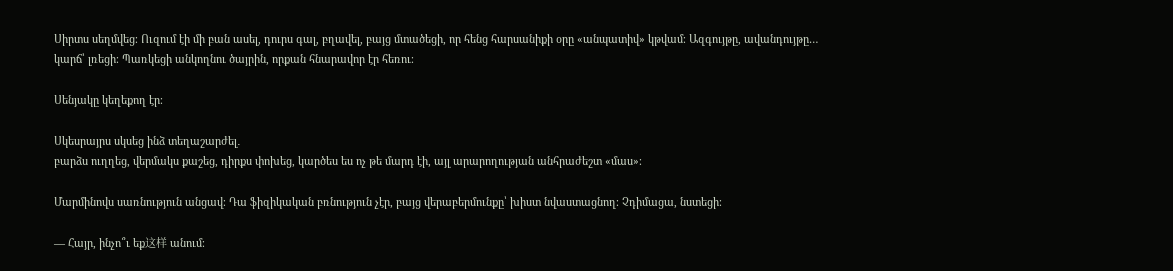Սիրտս սեղմվեց։ Ուզում էի մի բան ասել, դուրս գալ, բղավել, բայց մտածեցի, որ հենց հարսանիքի օրը «անպատիվ» կթվամ։ Ազգույթը, ավանդույթը… կարճ՝ լռեցի։ Պառկեցի անկողնու ծայրին, որքան հնարավոր էր հեռու։

Սենյակը կեղեքող էր։

Սկեսրայրս սկսեց ինձ տեղաշարժել․
բարձս ուղղեց, վերմակս քաշեց, դիրքս փոխեց, կարծես ես ոչ թե մարդ էի, այլ արարողության անհրաժեշտ «մաս»։

Մարմինովս սառնություն անցավ։ Դա ֆիզիկական բռնություն չէր, բայց վերաբերմունքը՝ խիստ նվաստացնող։ Չդիմացա, նստեցի։

— Հայր, ինչո՞ւ եք这样 անում։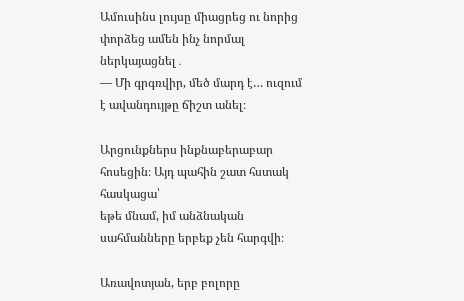Ամուսինս լույսը միացրեց ու նորից փորձեց ամեն ինչ նորմալ ներկայացնել․
— Մի գրգռվիր, մեծ մարդ է… ուզում է ավանդույթը ճիշտ անել։

Արցունքներս ինքնաբերաբար հոսեցին։ Այդ պահին շատ հստակ հասկացա՝
եթե մնամ, իմ անձնական սահմանները երբեք չեն հարգվի։

Առավոտյան, երբ բոլորը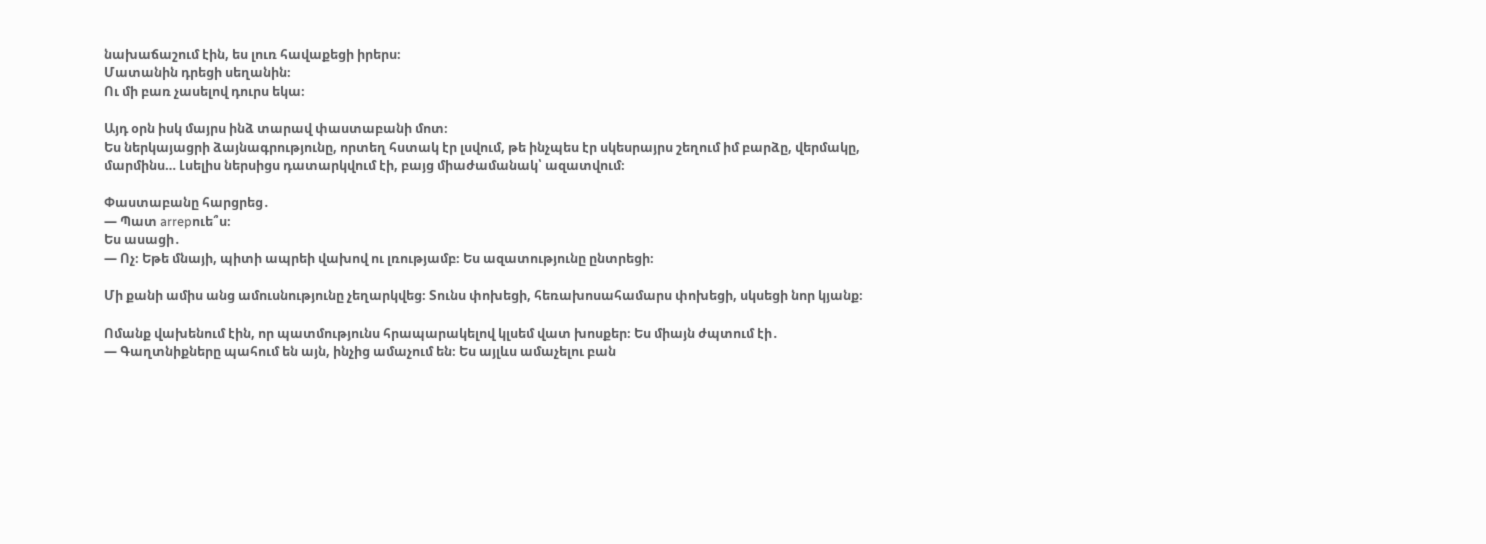նախաճաշում էին, ես լուռ հավաքեցի իրերս։
Մատանին դրեցի սեղանին։
Ու մի բառ չասելով դուրս եկա։

Այդ օրն իսկ մայրս ինձ տարավ փաստաբանի մոտ։
Ես ներկայացրի ձայնագրությունը, որտեղ հստակ էր լսվում, թե ինչպես էր սկեսրայրս շեղում իմ բարձը, վերմակը, մարմինս… Լսելիս ներսիցս դատարկվում էի, բայց միաժամանակ՝ ազատվում։

Փաստաբանը հարցրեց․
— Պատ arrepուե՞ս։
Ես ասացի․
— Ոչ։ Եթե մնայի, պիտի ապրեի վախով ու լռությամբ։ Ես ազատությունը ընտրեցի։

Մի քանի ամիս անց ամուսնությունը չեղարկվեց։ Տունս փոխեցի, հեռախոսահամարս փոխեցի, սկսեցի նոր կյանք։

Ոմանք վախենում էին, որ պատմությունս հրապարակելով կլսեմ վատ խոսքեր։ Ես միայն ժպտում էի․
— Գաղտնիքները պահում են այն, ինչից ամաչում են։ Ես այլևս ամաչելու բան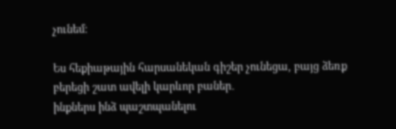չունեմ։

Ես հեքիաթային հարսանեկան գիշեր չունեցա, բայց ձեռք բերեցի շատ ավելի կարևոր բաներ․
ինքներս ինձ պաշտպանելու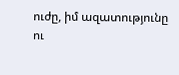ուժը, իմ ազատությունը ու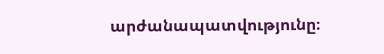արժանապատվությունը։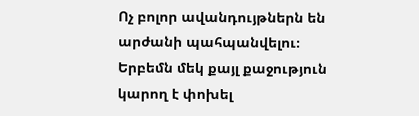Ոչ բոլոր ավանդույթներն են արժանի պահպանվելու։ Երբեմն մեկ քայլ քաջություն կարող է փոխել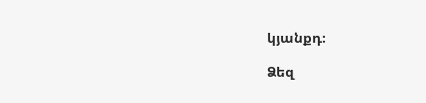կյանքդ։

Ձեզ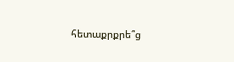հետաքրքրե՞ց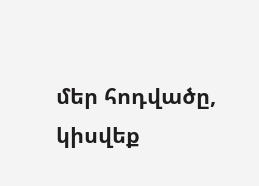մեր հոդվածը, կիսվեք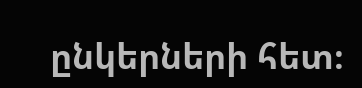ընկերների հետ։